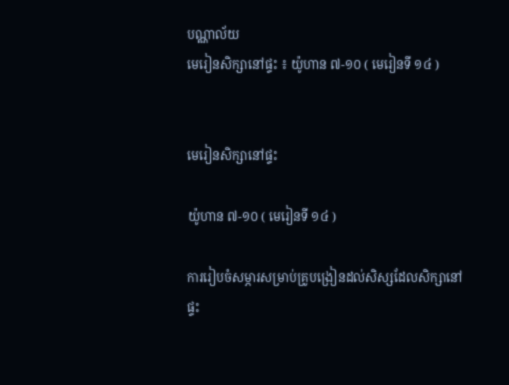បណ្ណាល័យ
មេរៀនសិក្សានៅផ្ទះ ៖ យ៉ូហាន ៧-១០ ( មេរៀនទី ១៤ )


មេរៀនសិក្សានៅផ្ទះ

យ៉ូហាន ៧-១០ ( មេរៀនទី ១៤ )

ការរៀបចំសម្ភារសម្រាប់គ្រូបង្រៀនដល់សិស្សដែលសិក្សានៅផ្ទះ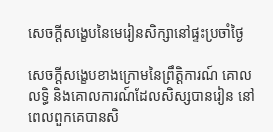សេចក្ដីសង្ខេបនៃមេរៀនសិក្សានៅផ្ទះប្រចាំថ្ងៃ

សេចក្ដីសង្ខេបខាងក្រោមនៃព្រឹត្តិការណ៍ គោលលទ្ធិ និងគោលការណ៍ដែលសិស្សបានរៀន នៅពេលពួកគេបានសិ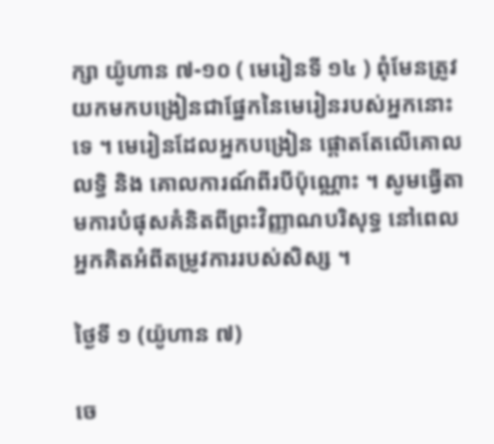ក្សា យ៉ូហាន ៧-១០ ( មេរៀនទី ១៤ ) ពុំមែនត្រូវយកមកបង្រៀនជាផ្នែកនៃមេរៀនរបស់អ្នកនោះទេ ។ មេរៀនដែលអ្នកបង្រៀន ផ្ដោតតែលើគោលលទ្ធិ និង គោលការណ៍ពីរបីប៉ុណ្ណោះ ។ សូមធ្វើតាមការបំផុសគំនិតពីព្រះវិញ្ញាណបរិសុទ្ធ នៅពេលអ្នកគិតអំពីតម្រូវការរបស់សិស្ស ។

ថ្ងៃទី ១ (យ៉ូហាន ៧)

ចេ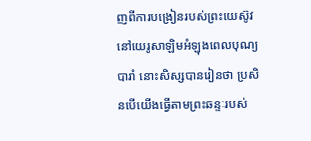ញពីការបង្រៀនរបស់ព្រះយេស៊ូវនៅយេរូសាឡិមអំឡុងពេលបុណ្យបារាំ នោះសិស្សបានរៀនថា ប្រសិនបើយើងធ្វើតាមព្រះឆន្ទៈរបស់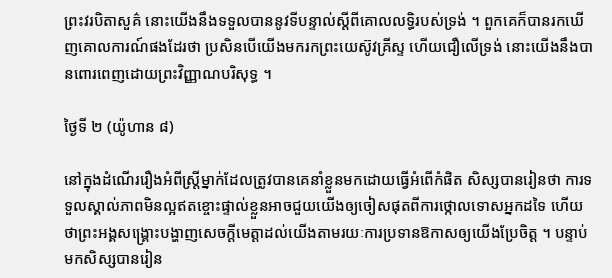ព្រះវរបិតាសួគ៌ នោះយើងនឹងទទួលបាននូវទីបន្ទាល់ស្ដីពីគោលលទ្ធិរបស់ទ្រង់ ។ ពួកគេក៏បានរកឃើញគោលការណ៍ផងដែរថា ប្រសិនបើយើងមករកព្រះយេស៊ូវគ្រីស្ទ ហើយជឿលើទ្រង់ នោះយើងនឹងបានពោរពេញដោយព្រះវិញ្ញាណបរិសុទ្ធ ។

ថ្ងៃទី ២ (យ៉ូហាន ៨)

នៅក្នុងដំណើររឿងអំពីស្ត្រីម្នាក់ដែលត្រូវបានគេនាំខ្លួនមកដោយធ្វើអំពើកំផិត សិស្សបានរៀនថា ការទទួលស្គាល់ភាពមិនល្អឥតខ្ចោះផ្ទាល់ខ្លួនអាចជួយយើងឲ្យចៀសផុតពីការថ្កោលទោសអ្នកដទៃ ហើយថាព្រះអង្គសង្គ្រោះបង្ហាញសេចក្ដីមេត្តាដល់យើងតាមរយៈការប្រទានឱកាសឲ្យយើងប្រែចិត្ត ។ បន្ទាប់មកសិស្សបានរៀន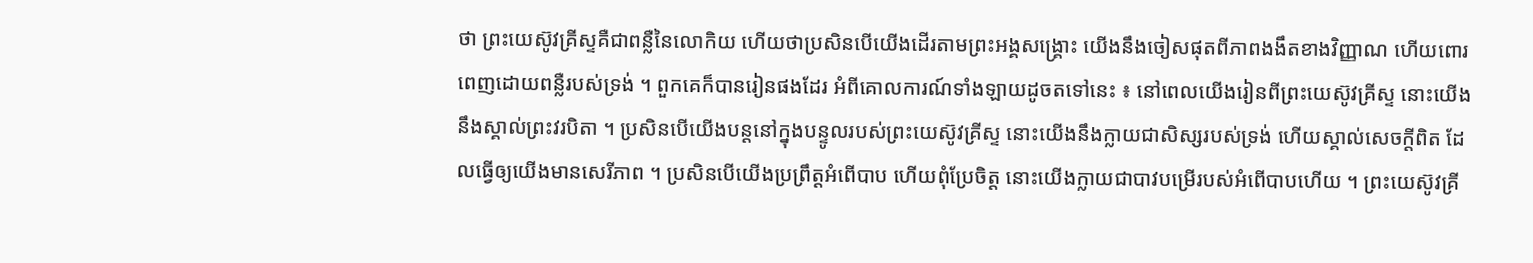ថា ព្រះយេស៊ូវគ្រីស្ទគឺជាពន្លឺនៃលោកិយ ហើយថាប្រសិនបើយើងដើរតាមព្រះអង្គសង្គ្រោះ យើងនឹងចៀសផុតពីភាពងងឹតខាងវិញ្ញាណ ហើយពោរពេញដោយពន្លឺរបស់ទ្រង់ ។ ពួកគេក៏បានរៀនផងដែរ អំពីគោលការណ៍ទាំងឡាយដូចតទៅនេះ ៖ នៅពេលយើងរៀនពីព្រះយេស៊ូវគ្រីស្ទ នោះយើងនឹងស្គាល់ព្រះវរបិតា ។ ប្រសិនបើយើងបន្តនៅក្នុងបន្ទូលរបស់ព្រះយេស៊ូវគ្រីស្ទ នោះយើងនឹងក្លាយជាសិស្សរបស់ទ្រង់ ហើយស្គាល់សេចក្តីពិត ដែលធ្វើឲ្យយើងមានសេរីភាព ។ ប្រសិនបើយើងប្រព្រឹត្តអំពើបាប ហើយពុំប្រែចិត្ត នោះយើងក្លាយជាបាវបម្រើរបស់អំពើបាបហើយ ។ ព្រះយេស៊ូវគ្រី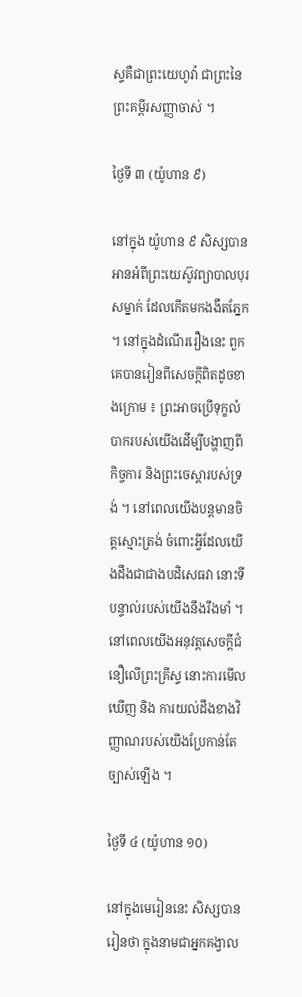ស្ទគឺជាព្រះយេហូវ៉ា ជាព្រះនៃព្រះគម្ពីរសញ្ញាចាស់ ។

ថ្ងៃទី ៣ (យ៉ូហាន ៩)

នៅក្នុង យ៉ូហាន ៩ សិស្សបានអានអំពីព្រះយេស៊ូវព្យាបាលបុរសម្នាក់ ដែលកើតមកងងឹតភ្នែក ។ នៅក្នុងដំណើររឿងនេះ ពួកគេបានរៀនពីសេចក្ដីពិតដូចខាងក្រោម ៖ ព្រះអាចប្រើទុក្ខលំបាករបស់យើងដើម្បីបង្ហាញពីកិច្ចការ និងព្រះចេស្ដារបស់ទ្រង់ ។ នៅពេលយើងបន្តមានចិត្តស្មោះត្រង់ ចំពោះអ្វីដែលយើងដឹងជាជាងបដិសេធវា នោះទីបន្ទាល់របស់យើងនឹងរឹងមាំ ។ នៅពេលយើងអនុវត្តសេចក្ដីជំនឿលើព្រះគ្រីស្ទ នោះការមើលឃើញ និង ការយល់ដឹងខាងវិញ្ញាណរបស់យើងប្រែកាន់តែច្បាស់ឡើង ។

ថ្ងៃទី ៤ (យ៉ូហាន ១០)

នៅក្នុងមេរៀននេះ សិស្សបានរៀនថា ក្នុងនាមជាអ្នកគង្វាល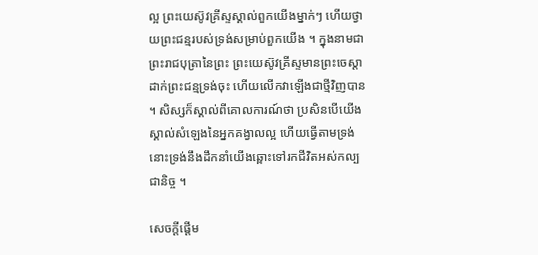ល្អ ព្រះយេស៊ូវគ្រីស្ទស្គាល់ពួកយើងម្នាក់ៗ ហើយថ្វាយព្រះជន្មរបស់ទ្រង់សម្រាប់ពួកយើង ។ ក្នុងនាមជាព្រះរាជបុត្រានៃព្រះ ព្រះយេស៊ូវគ្រីស្ទមានព្រះចេស្ដាដាក់ព្រះជន្មទ្រង់ចុះ ហើយលើកវាឡើងជាថ្មីវិញបាន ។ សិស្សក៏ស្គាល់ពីគោលការណ៍ថា ប្រសិនបើយើងស្គាល់សំឡេងនៃអ្នកគង្វាលល្អ ហើយធ្វើតាមទ្រង់ នោះទ្រង់នឹងដឹកនាំយើងឆ្ពោះទៅរកជីវិតអស់កល្បជានិច្ច ។

សេចក្ដីផ្ដើម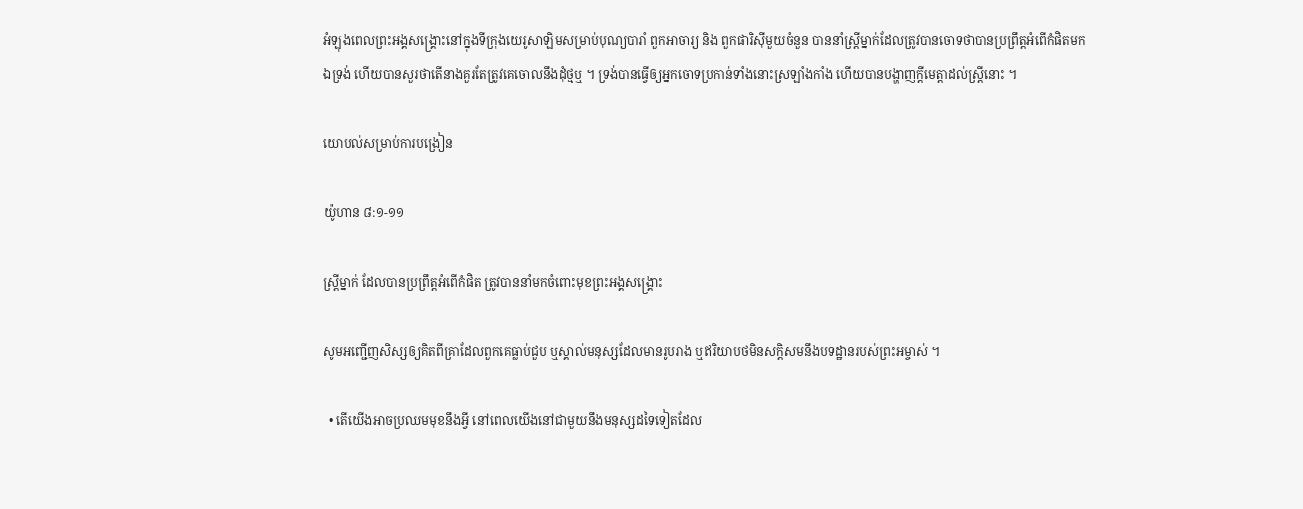អំឡុងពេលព្រះអង្គសង្គ្រោះនៅក្នុងទីក្រុងយេរូសាឡិមសម្រាប់បុណ្យបារាំ ពួកអាចារ្យ និង ពួកផារិស៊ីមួយចំនួន បាននាំស្ត្រីម្នាក់ដែលត្រូវបានចោទថាបានប្រព្រឹត្តអំពើកំផិតមកឯទ្រង់ ហើយបានសួរថាតើនាងគួរតែត្រូវគេចោលនឹងដុំថ្មឬ ។ ទ្រង់បានធ្វើឲ្យអ្នកចោទប្រកាន់ទាំងនោះស្រឡាំងកាំង ហើយបានបង្ហាញក្តីមេត្តាដល់ស្ត្រីនោះ ។

យោបល់សម្រាប់ការបង្រៀន

យ៉ូហាន ៨:១-១១

ស្ត្រីម្នាក់ ដែលបានប្រព្រឹត្តអំពើកំផិត ត្រូវបាននាំមកចំពោះមុខព្រះអង្គសង្គ្រោះ

សូមអញ្ជើញសិស្សឲ្យគិតពីគ្រាដែលពួកគេធ្លាប់ជួប ឬស្គាល់មនុស្សដែលមានរូបរាង ឬឥរិយាបថមិនសក្ដិសមនឹងបទដ្ឋានរបស់ព្រះអម្ចាស់ ។

  • តើយើងអាចប្រឈមមុខនឹងអ្វី នៅពេលយើងនៅជាមួយនឹងមនុស្សដទៃទៀតដែល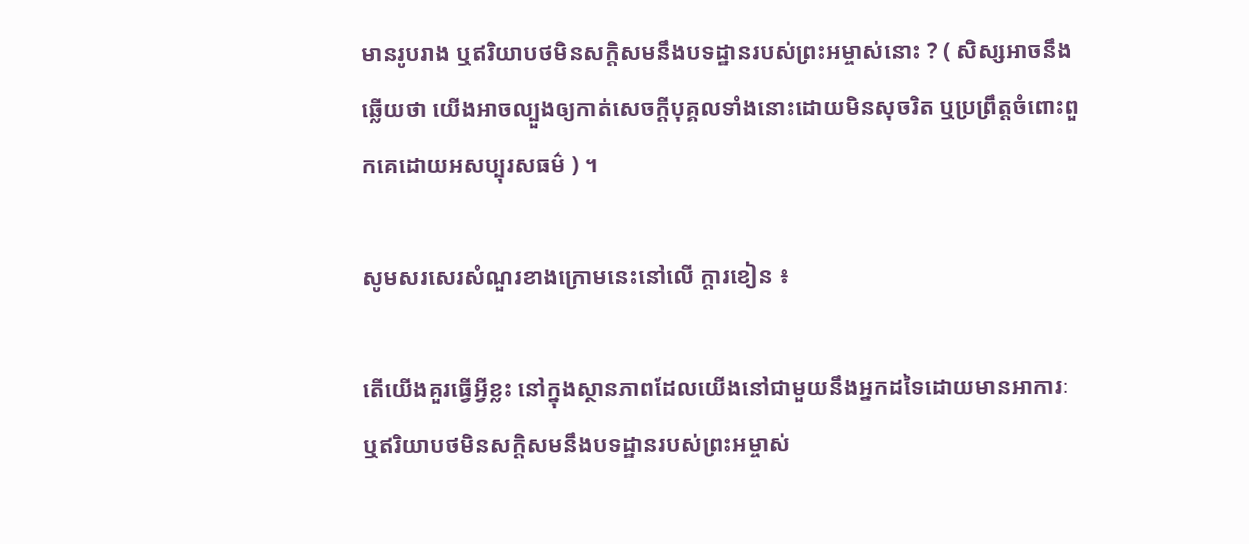មានរូបរាង ឬឥរិយាបថមិនសក្ដិសមនឹងបទដ្ឋានរបស់ព្រះអម្ចាស់នោះ ? ( សិស្សអាចនឹងឆ្លើយថា យើងអាចល្បួងឲ្យកាត់សេចក្ដីបុគ្គលទាំងនោះដោយមិនសុចរិត ឬប្រព្រឹត្តចំពោះពួកគេដោយអសប្បុរសធម៌ ) ។

សូមសរសេរសំណួរខាងក្រោមនេះនៅលើ ក្តារខៀន ៖

តើយើងគួរធ្វើអ្វីខ្លះ នៅក្នុងស្ថានភាពដែលយើងនៅជាមួយនឹងអ្នកដទៃដោយមានអាការៈ ឬឥរិយាបថមិនសក្ដិសមនឹងបទដ្ឋានរបស់ព្រះអម្ចាស់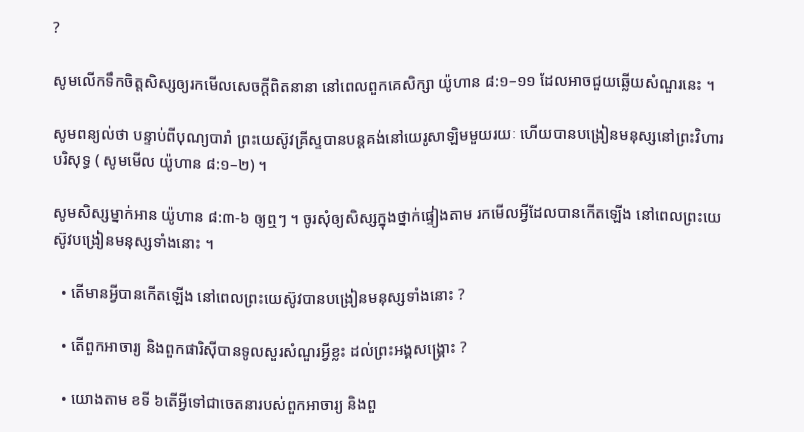?

សូមលើកទឹកចិត្តសិស្សឲ្យរកមើលសេចក្ដីពិតនានា នៅពេលពួកគេសិក្សា យ៉ូហាន ៨:១–១១ ដែលអាចជួយឆ្លើយសំណួរនេះ ។

សូមពន្យល់ថា បន្ទាប់ពីបុណ្យបារាំ ព្រះយេស៊ូវគ្រីស្ទបានបន្តគង់នៅយេរូសាឡិមមួយរយៈ ហើយបានបង្រៀនមនុស្សនៅព្រះវិហារបរិសុទ្ធ ( សូមមើល យ៉ូហាន ៨:១–២) ។

សូមសិស្សម្នាក់អាន យ៉ូហាន ៨:៣-៦ ឲ្យឮៗ ។ ចូរសុំឲ្យសិស្សក្នុងថ្នាក់ផ្ទៀងតាម រកមើលអ្វីដែលបានកើតឡើង នៅពេលព្រះយេស៊ូវបង្រៀនមនុស្សទាំងនោះ ។

  • តើមានអ្វីបានកើតឡើង នៅពេលព្រះយេស៊ូវបានបង្រៀនមនុស្សទាំងនោះ ?

  • តើពួកអាចារ្យ និងពួកផារិស៊ីបានទូលសួរសំណួរអ្វីខ្លះ ដល់ព្រះអង្គសង្គ្រោះ ?

  • យោងតាម ខទី ៦តើអ្វីទៅជាចេតនារបស់ពួកអាចារ្យ និងពួ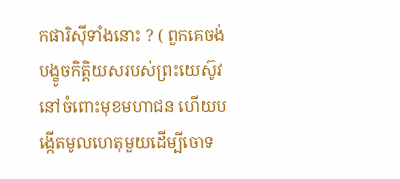កផារិស៊ីទាំងនោះ ? ( ពួកគេចង់បង្ខូចកិត្តិយសរបស់ព្រះយេស៊ូវនៅចំពោះមុខមហាជន ហើយបង្កើតមូលហេតុមួយដើម្បីចោទ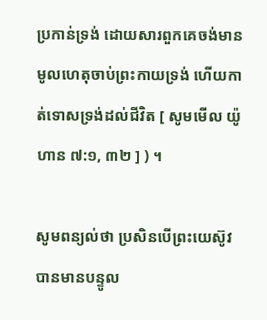ប្រកាន់ទ្រង់ ដោយសារពួកគេចង់មានមូលហេតុចាប់ព្រះកាយទ្រង់ ហើយកាត់ទោសទ្រង់ដល់ជីវិត [ សូមមើល យ៉ូហាន ៧:១, ៣២ ] ) ។

សូមពន្យល់ថា ប្រសិនបើព្រះយេស៊ូវបានមានបន្ទូល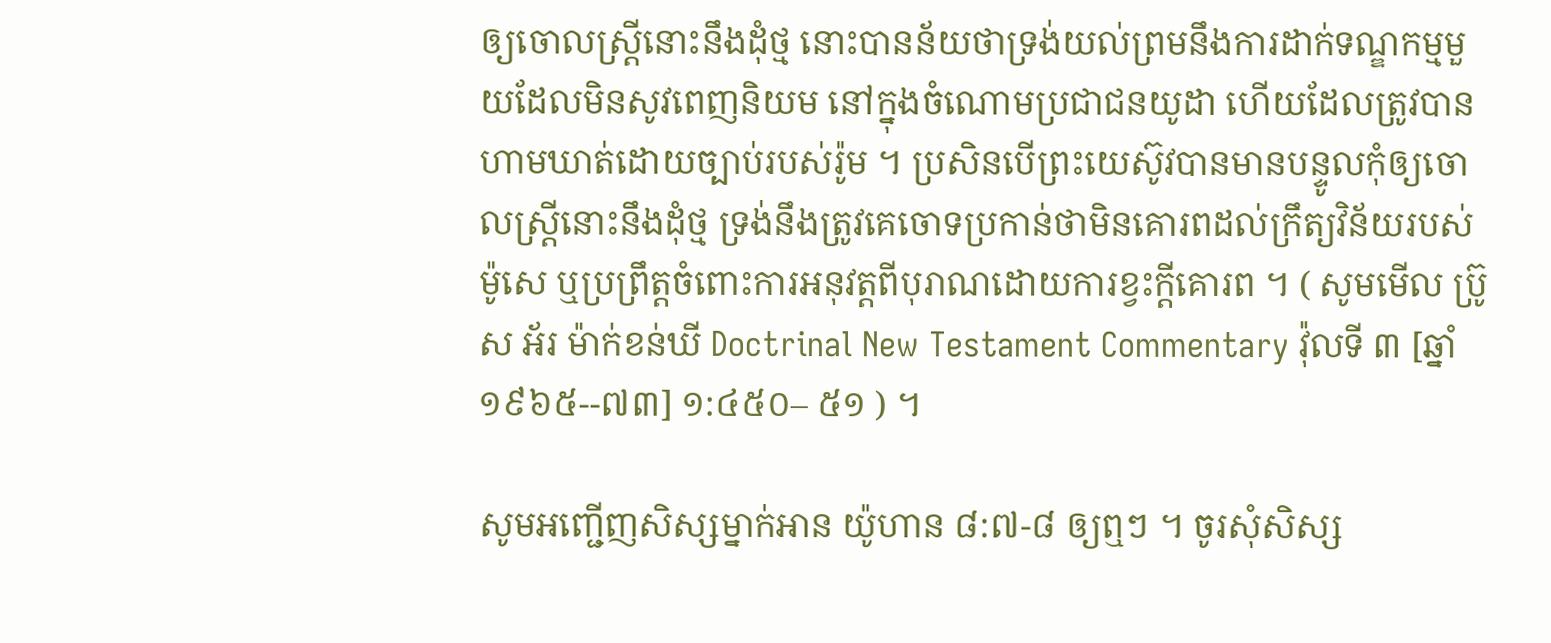ឲ្យចោលស្ត្រីនោះនឹងដុំថ្ម នោះបានន័យថាទ្រង់យល់ព្រមនឹងការដាក់ទណ្ឌកម្មមួយដែលមិនសូវពេញនិយម នៅក្នុងចំណោមប្រជាជនយូដា ហើយដែលត្រូវបានហាមឃាត់ដោយច្បាប់របស់រ៉ូម ។ ប្រសិនបើព្រះយេស៊ូវបានមានបន្ទូលកុំឲ្យចោលស្ត្រីនោះនឹងដុំថ្ម ទ្រង់នឹងត្រូវគេចោទប្រកាន់ថាមិនគោរពដល់ក្រឹត្យវិន័យរបស់ម៉ូសេ ឬប្រព្រឹត្តចំពោះការអនុវត្តពីបុរាណដោយការខ្វះក្ដីគោរព ។ ( សូមមើល ប្រ៊ូស អ័រ ម៉ាក់ខន់ឃី Doctrinal New Testament Commentary វ៉ុលទី ៣ [ឆ្នាំ ១៩៦៥--៧៣] ១:៤៥០– ៥១ ) ។

សូមអញ្ជើញសិស្សម្នាក់អាន យ៉ូហាន ៨:៧-៨ ឲ្យឮៗ ។ ចូរសុំសិស្ស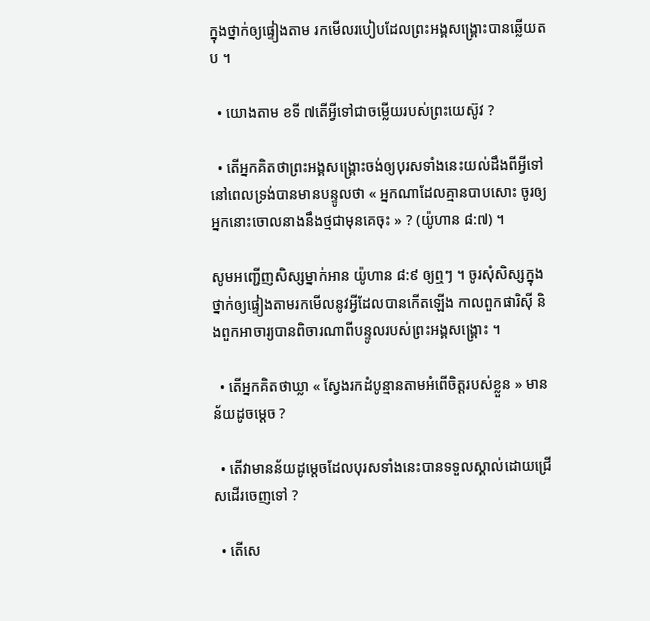ក្នុងថ្នាក់ឲ្យផ្ទៀងតាម រកមើលរបៀបដែលព្រះអង្គសង្គ្រោះបានឆ្លើយតប ។

  • យោងតាម ខទី ៧តើអ្វីទៅជាចម្លើយរបស់ព្រះយេស៊ូវ ?

  • តើអ្នកគិតថាព្រះអង្គសង្គ្រោះចង់ឲ្យបុរសទាំងនេះយល់ដឹងពីអ្វីទៅ នៅពេលទ្រង់បានមានបន្ទូលថា « អ្នកណាដែលគ្មានបាបសោះ ចូរឲ្យអ្នកនោះចោលនាងនឹងថ្មជាមុនគេចុះ » ? (យ៉ូហាន ៨:៧) ។

សូមអញ្ជើញសិស្សម្នាក់អាន យ៉ូហាន ៨:៩ ឲ្យឮៗ ។ ចូរសុំសិស្សក្នុងថ្នាក់ឲ្យផ្ទៀងតាមរកមើលនូវអ្វីដែលបានកើតឡើង កាលពួកផារិស៊ី និងពួកអាចារ្យបានពិចារណាពីបន្ទូលរបស់ព្រះអង្គសង្គ្រោះ ។

  • តើអ្នកគិតថាឃ្លា « ស្វែងរកដំបូន្មានតាមអំពើចិត្តរបស់ខ្លួន » មានន័យដូចម្ដេច ?

  • តើវាមានន័យដូម្តេចដែលបុរសទាំងនេះបានទទួលស្គាល់ដោយជ្រើសដើរចេញទៅ ?

  • តើសេ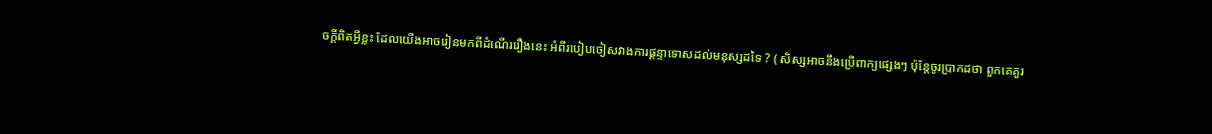ចក្ដីពិតអ្វីខ្លះ ដែលយើងអាចរៀនមកពីដំណើររឿងនេះ អំពីរបៀបចៀសវាងការផ្ដន្ទាទោសដល់មនុស្សដទៃ ? ( សិស្សអាចនឹងប្រើពាក្យផ្សេងៗ ប៉ុន្តែចូរប្រាកដថា ពួកគេគួរ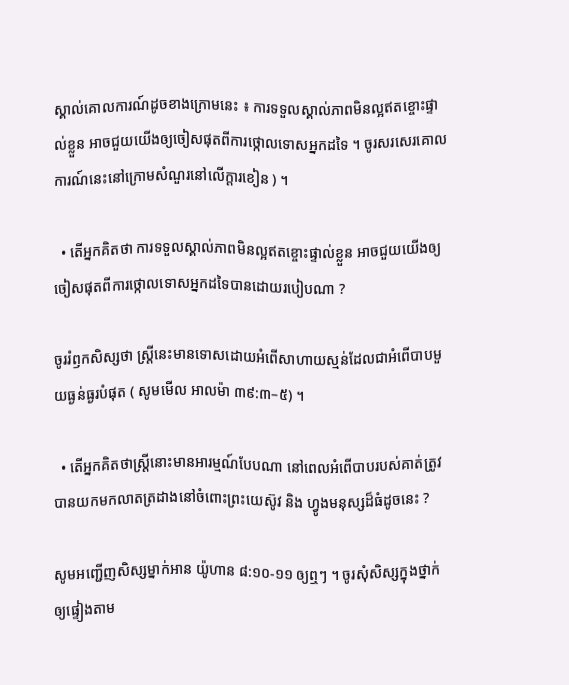ស្គាល់គោលការណ៍ដូចខាងក្រោមនេះ ៖ ការទទួលស្គាល់ភាពមិនល្អឥតខ្ចោះផ្ទាល់ខ្លួន អាចជួយយើងឲ្យចៀសផុតពីការថ្កោលទោសអ្នកដទៃ ។ ចូរសរសេរគោលការណ៍នេះនៅក្រោមសំណួរនៅលើក្ដារខៀន ) ។

  • តើអ្នកគិតថា ការទទួលស្គាល់ភាពមិនល្អឥតខ្ចោះផ្ទាល់ខ្លួន អាចជួយយើងឲ្យចៀសផុតពីការថ្កោលទោសអ្នកដទៃបានដោយរបៀបណា ?

ចូររំឭកសិស្សថា ស្ត្រីនេះមានទោសដោយអំពើសាហាយស្មន់ដែលជាអំពើបាបមួយធ្ងន់ធ្ងរបំផុត ( សូមមើល អាលម៉ា ៣៩:៣–៥) ។

  • តើអ្នកគិតថាស្ត្រីនោះមានអារម្មណ៍បែបណា នៅពេលអំពើបាបរបស់គាត់ត្រូវបានយកមកលាតត្រដាងនៅចំពោះព្រះយេស៊ូវ និង ហ្វូងមនុស្សដ៏ធំដូចនេះ ?

សូមអញ្ជើញសិស្សម្នាក់អាន យ៉ូហាន ៨:១០-១១ ឲ្យឮៗ ។ ចូរសុំសិស្សក្នុងថ្នាក់ឲ្យផ្ទៀងតាម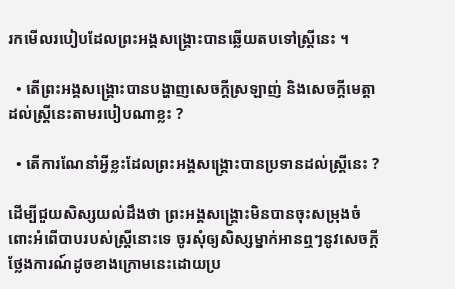រកមើលរបៀបដែលព្រះអង្គសង្គ្រោះបានឆ្លើយតបទៅស្ត្រីនេះ ។

  • តើព្រះអង្គសង្គ្រោះបានបង្ហាញសេចក្ដីស្រឡាញ់ និងសេចក្ដីមេត្តាដល់ស្ត្រីនេះតាមរបៀបណាខ្លះ ?

  • តើការណែនាំអ្វីខ្លះដែលព្រះអង្គសង្គ្រោះបានប្រទានដល់ស្ត្រីនេះ ?

ដើម្បីជួយសិស្សយល់ដឹងថា ព្រះអង្គសង្គ្រោះមិនបានចុះសម្រុងចំពោះអំពើបាបរបស់ស្ត្រីនោះទេ ចូរសុំឲ្យសិស្សម្នាក់អានឮៗនូវសេចក្ដីថ្លែងការណ៍ដូចខាងក្រោមនេះដោយប្រ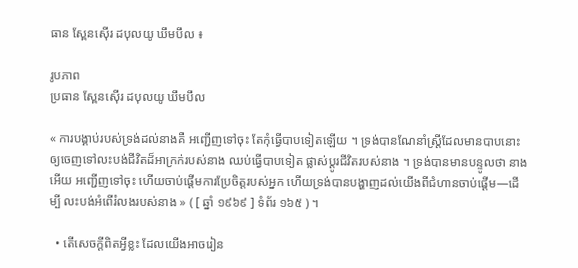ធាន ស្ពែនស៊ើរ ដបុលយូ ឃឹមបឹល ៖

រូបភាព
ប្រធាន ស្ពែនស៊ើរ ដបុលយូ ឃឹមបឹល

« ការបង្គាប់របស់ទ្រង់ដល់នាងគឺ អញ្ជើញទៅចុះ តែកុំធ្វើបាបទៀតឡើយ ។ ទ្រង់បានណែនាំស្ត្រីដែលមានបាបនោះឲ្យចេញទៅលះបង់ជីវិតដ៏អាក្រក់របស់នាង ឈប់ធ្វើបាបទៀត ផ្លាស់ប្ដូរជីវិតរបស់នាង ។ ទ្រង់បានមានបន្ទូលថា នាងអើយ អញ្ជើញទៅចុះ ហើយចាប់ផ្ដើមការប្រែចិត្តរបស់អ្នក ហើយទ្រង់បានបង្ហាញដល់យើងពីជំហានចាប់ផ្ដើម—ដើម្បី លះបង់អំពើរំលងរបស់នាង » ( [ ឆ្នាំ ១៩៦៩ ] ទំព័រ ១៦៥ ) ។

  • តើសេចក្ដីពិតអ្វីខ្លះ ដែលយើងអាចរៀន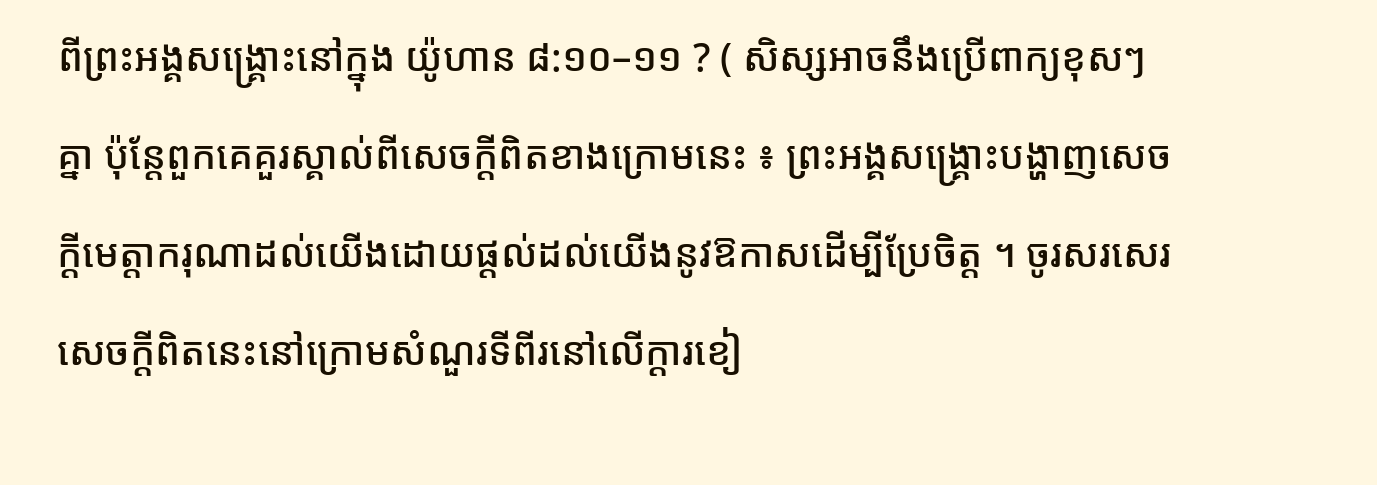ពីព្រះអង្គសង្គ្រោះនៅក្នុង យ៉ូហាន ៨:១០–១១ ? ( សិស្សអាចនឹងប្រើពាក្យខុសៗគ្នា ប៉ុន្តែពួកគេគួរស្គាល់ពីសេចក្ដីពិតខាងក្រោមនេះ ៖ ព្រះអង្គសង្គ្រោះបង្ហាញសេចក្តីមេត្តាករុណាដល់យើងដោយផ្តល់ដល់យើងនូវឱកាសដើម្បីប្រែចិត្ត ។ ចូរសរសេរសេចក្ដីពិតនេះនៅក្រោមសំណួរទីពីរនៅលើក្ដារខៀ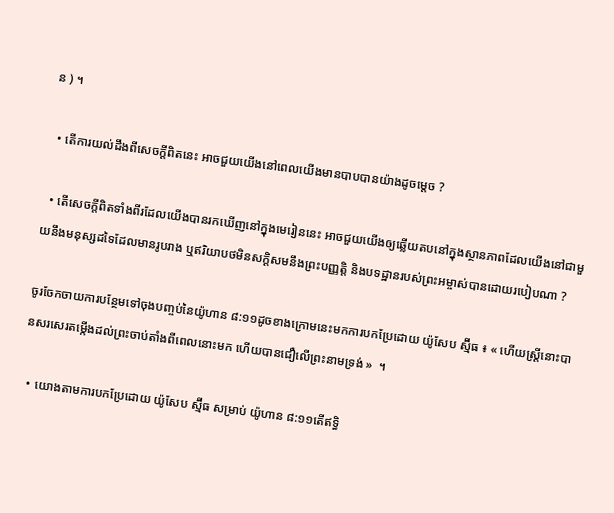ន ) ។

  • តើការយល់ដឹងពីសេចក្ដីពិតនេះ អាចជួយយើងនៅពេលយើងមានបាបបានយ៉ាងដូចម្ដេច ?

  • តើសេចក្ដីពិតទាំងពីរដែលយើងបានរកឃើញនៅក្នុងមេរៀននេះ អាចជួយយើងឲ្យឆ្លើយតបនៅក្នុងស្ថានភាពដែលយើងនៅជាមួយនឹងមនុស្សដទៃដែលមានរូបរាង ឬឥរិយាបថមិនសក្ដិសមនឹងព្រះបញ្ញត្តិ និងបទដ្ឋានរបស់ព្រះអម្ចាស់បានដោយរបៀបណា ?

ចូរចែកចាយការបន្ថែមទៅចុងបញ្ចប់នៃយ៉ូហាន ៨:១១ដូចខាងក្រោមនេះមកការបកប្រែដោយ យ៉ូសែប ស្ម៊ីធ ៖ « ហើយស្ត្រីនោះបានសរសេរតម្កើងដល់ព្រះចាប់តាំងពីពេលនោះមក ហើយបានជឿលើព្រះនាមទ្រង់ »  ។

  • យោងតាមការបកប្រែដោយ យ៉ូសែប ស្ម៊ីធ សម្រាប់ យ៉ូហាន ៨:១១តើឥទ្ធិ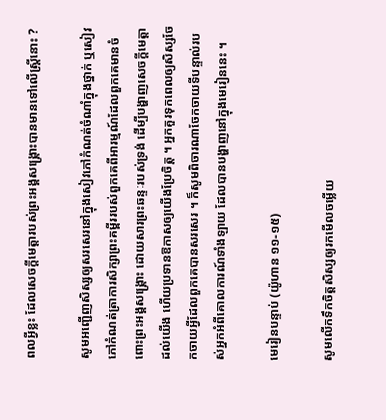ពលអ្វីខ្លះ ដែលសេចក្ដីមេត្តារបស់ព្រះអង្គសង្គ្រោះបានមានទៅលើស្ត្រីនោះ ?

សូមអញ្ជើញសិស្សឲ្យសរសេរនៅក្នុងសៀវភៅកំណត់ចំណាំក្នុងថ្នាក់ ឬសៀវភៅកំណត់ត្រាការសិក្សាព្រះគម្ពីររបស់ពួកគេពីអារម្មណ៍ដែលពួកគេមានចំពោះព្រះអង្គសង្គ្រោះ ដោយសារព្រះឆន្ទៈរបស់ទ្រង់ ដើម្បីបង្ហាញសេចក្ដីមេត្តាដល់យើង ហើយប្រទានឱកាសឲ្យយើងប្រែចិត្ត ។ អ្នកគួរទុកពេលឲ្យសិស្សចែកចាយអ្វីដែលពួកគេបានសរសេរ ។ ក៏សូមពិចារណាចែកចាយទីបន្ទាល់របស់អ្នកអំពីគោលការណ៍ទាំងឡាយ ដែលបានបង្ហាញនៅក្នុងមេរៀននេះ ។

មេរៀនបន្ទាប់ (យ៉ូហាន ១១-១៥)

សូមលើកទឹកចិត្តសិស្សឲ្យរកមើលចម្លើយ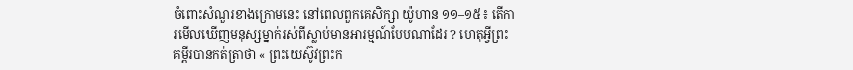ចំពោះសំណួរខាងក្រោមនេះ នៅពេលពួកគេសិក្សា យ៉ូហាន ១១–១៥៖ តើការមើលឃើញមនុស្សម្នាក់រស់ពីស្លាប់មានអារម្មណ៍បែបណាដែរ ? ហេតុអ្វីព្រះគម្ពីរបានកត់ត្រាថា « ព្រះយេស៊ូវព្រះក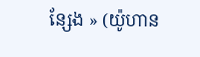ន្សែង » (យ៉ូហាន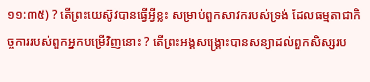១១:៣៥) ? តើព្រះយេស៊ូវបានធ្វើអ្វីខ្លះ សម្រាប់ពួកសាវករបស់ទ្រង់ ដែលធម្មតាជាកិច្ចការរបស់ពួកអ្នកបម្រើវិញនោះ ? តើព្រះអង្គសង្គ្រោះបានសន្យាដល់ពួកសិស្សរប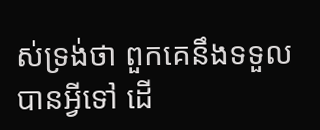ស់ទ្រង់ថា ពួកគេនឹងទទួលបានអ្វីទៅ ដើ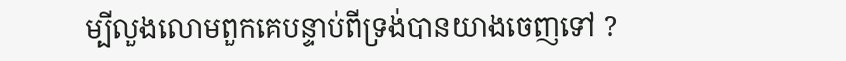ម្បីលួងលោមពួកគេបន្ទាប់ពីទ្រង់បានយាងចេញទៅ ?